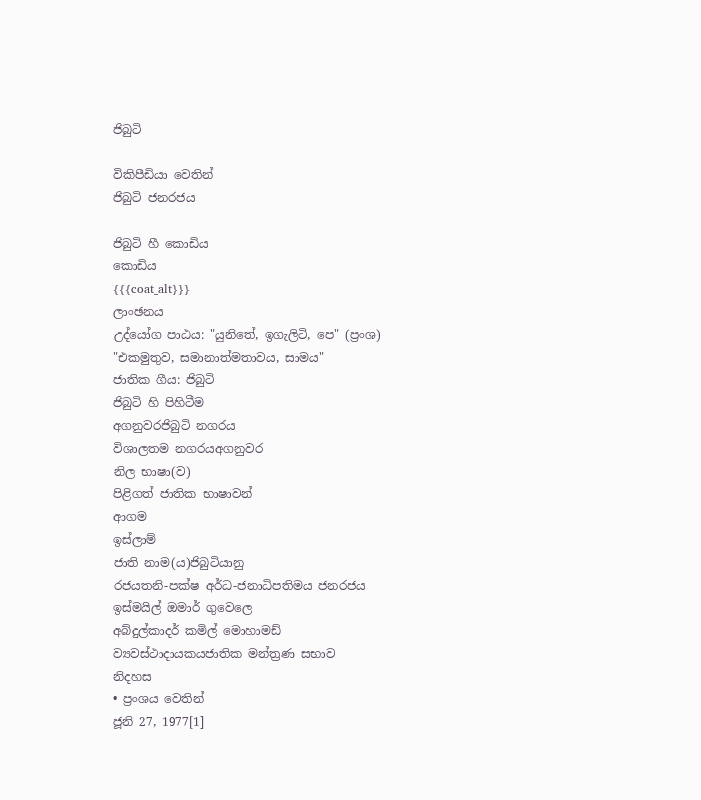ජිබුටි

විකිපීඩියා වෙතින්
ජිබුටි ජනරජය

ජිබුටි හී කොඩිය
කොඩිය
{{{coat_alt}}}
ලාංඡනය
උද්යෝග පාඨය: "යුනිතේ, ඉගැලිටි, පෙ" (ප්‍රංශ)
"එකමුතුව, සමානාත්මතාවය, සාමය"
ජාතික ගීය: ජිබුටි
ජිබුටි හි පිහිටීම
අගනුවරජිබුටි නගරය
විශාලතම නගරයඅගනුවර
නිල භාෂා(ව)
පිළිගත් ජාතික භාෂාවන්
ආගම
ඉස්ලාම්
ජාති නාම(ය)ජිබුටියානු
රජයතනි-පක්ෂ අර්ධ-ජනාධිපතිමය ජනරජය
ඉස්මයිල් ඔමාර් ගුවෙලෙ
අබ්දුල්කාදර් කමිල් මොහාමඩ්
ව්‍යවස්ථාදායකයජාතික මන්ත්‍රණ සභාව
නිදහස
• ප්‍රංශය වෙතින්
ජූනි 27, 1977[1]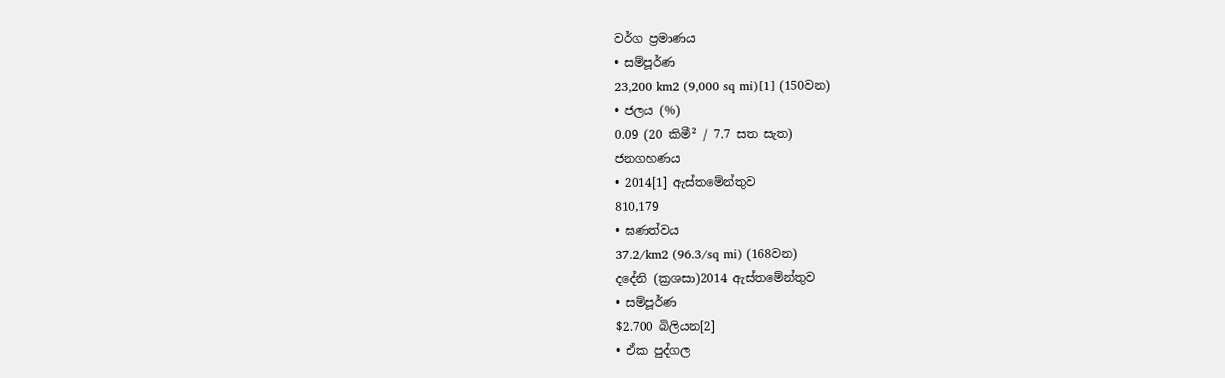වර්ග ප්‍රමාණය
• සම්පූර්ණ
23,200 km2 (9,000 sq mi)[1] (150වන)
• ජලය (%)
0.09 (20 කිමී² / 7.7 සත සැත)
ජනගහණය
• 2014[1] ඇස්තමේන්තුව
810,179
• ඝණත්වය
37.2/km2 (96.3/sq mi) (168වන)
දදේනි (ක්‍රශසා)2014 ඇස්තමේන්තුව
• සම්පූර්ණ
$2.700 බිලියන[2]
• ඒක පුද්ගල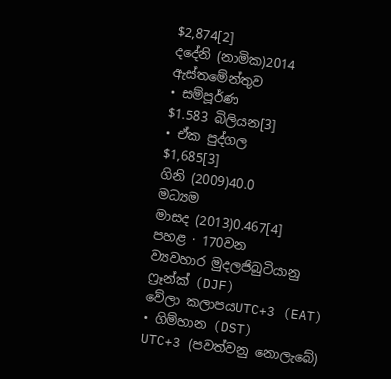$2,874[2]
දදේනි (නාමික)2014 ඇස්තමේන්තුව
• සම්පූර්ණ
$1.583 බිලියන[3]
• ඒක පුද්ගල
$1,685[3]
ගිනි (2009)40.0
මධ්‍යම
මාසද (2013)0.467[4]
පහළ · 170වන
ව්‍යවහාර මුදලජිබුටියානු ෆ්‍රෑන්ක් (DJF)
වේලා කලාපයUTC+3 (EAT)
• ගිම්හාන (DST)
UTC+3 (පවත්වනු නොලැබේ)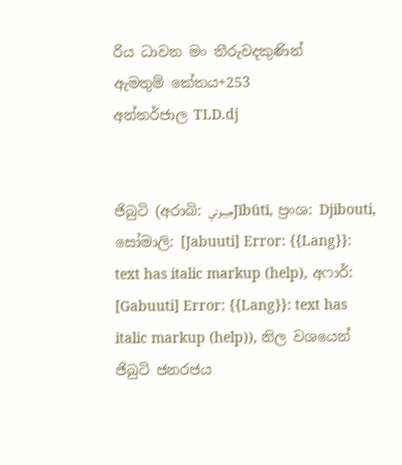රිය ධාවන මං තීරුවදකුණින්
ඇමතුම් කේතය+253
අන්තර්ජාල TLD.dj


ජිබුටි (අරාබි: جيبوتيJībūtī, ප්‍රංශ: Djibouti, සෝමාලි: [Jabuuti] Error: {{Lang}}: text has italic markup (help), අෆාර්: [Gabuuti] Error: {{Lang}}: text has italic markup (help)), නිල වශයෙන් ජිබුටි ජනරජය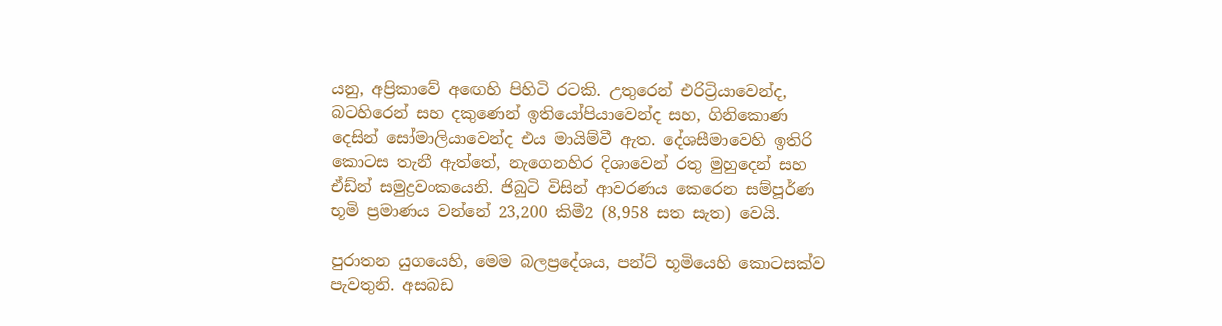යනු, අප්‍රිකාවේ අඟෙහි පිහිටි රටකි. උතුරෙන් එරිට්‍රියාවෙන්ද, බටහිරෙන් සහ දකුණෙන් ඉතියෝපියාවෙන්ද සහ, ගිනිකොණ දෙසින් සෝමාලියාවෙන්ද එය මායිම්වී ඇත. දේශසීමාවෙහි ඉතිරි කොටස තැනී ඇත්තේ, නැගෙනහිර දිශාවෙන් රතු මුහුදෙන් සහ ඒඩ්න් සමුද්‍රවංකයෙනි. ජිබුටි විසින් ආවරණය කෙරෙන සම්පූර්ණ භූමි ප්‍රමාණය වන්නේ 23,200 කිමී2 (8,958 සත සැත) වෙයි.

පුරාතන යුගයෙහි, මෙම බලප්‍රදේශය, පන්ට් භූමියෙහි කොටසක්ව පැවතුනි. අසබඩ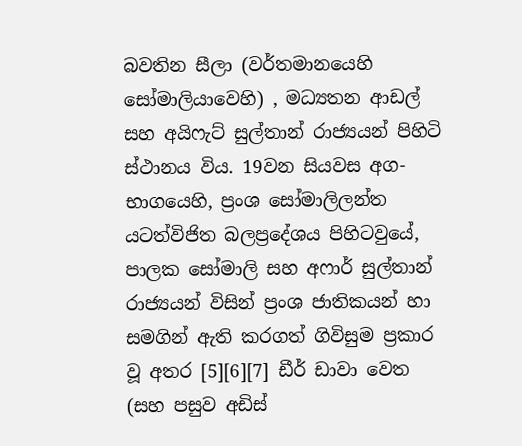බවතින සීලා (වර්තමානයෙහි සෝමාලියාවෙහි) , මධ්‍යතන ආඩල් සහ අයිෆැට් සුල්තාන් රාජ්‍යයන් පිහිටි ස්ථානය විය. 19වන සියවස අග-භාගයෙහි, ප්‍රංශ සෝමාලිලන්ත යටත්විජිත බලප්‍රදේශය පිහිටවුයේ, පාලක සෝමාලි සහ අෆාර් සුල්තාන් රාජ්‍යයන් විසින් ප්‍රංශ ජාතිකයන් හා සමගින් ඇති කරගත් ගිවිසුම ප්‍රකාර වූ අතර [5][6][7] ඩීර් ඩාවා වෙත (සහ පසුව අඩිස්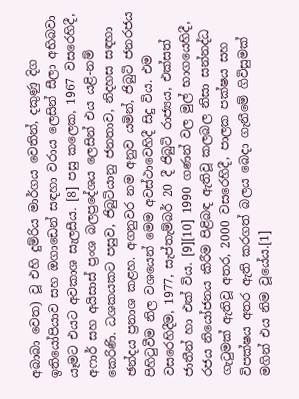අබාබා වෙත) වූ එහි දුම්රිය මාර්ගය වෙතින්, දකුණු දිග ඉතියෝපියාව සහ ඔගාඩෙන් සඳහා වරාය ලෙසින් සීලා අභිබවා යෑමට එයට අවකාශ සැලසීය. [8] පසු කලෙක, 1967 වසරෙහිදී, අෆාර් සහ අයිසාස් ප්‍රංශ බලප්‍රදේශය ලෙසින් එය යළි-නම් කෙරිණි. ධශකයකට පසුව, ජිබුටියානු ජනතාව, නිදහස සඳහා ඡන්දය ප්‍රනාශ කළහ. අගනුවර නම අනුව යමින්, ජිබුටි ජනරජය පිහිටුවීම නිල වශයෙන් මෙම අවස්ථාවෙහිදී සිදු විය. එම වසරෙහිදීම, 1977, සැප්තැම්බර් 20 දී ජිබුටි රාජ්‍යය, එක්සත් ජාතීන් හා එක් විය. [9][10] 1990 ගණන් වල මුල් භාගයෙහිදී, රජය නියෝජනය කිරීම පිළිබඳ ඇතිවූ කලබල නිසා සන්නද්ධ ගැටුමක් ඇතිවූ අතර, 2000 වසරෙහිදී, පාලක පක්ෂය සහ විපක්ෂය අතර ඇති කරගත් බලය බෙදා ගැනීමේ ගිවිසුමක් මගින් එය නිම වූයේය.[1]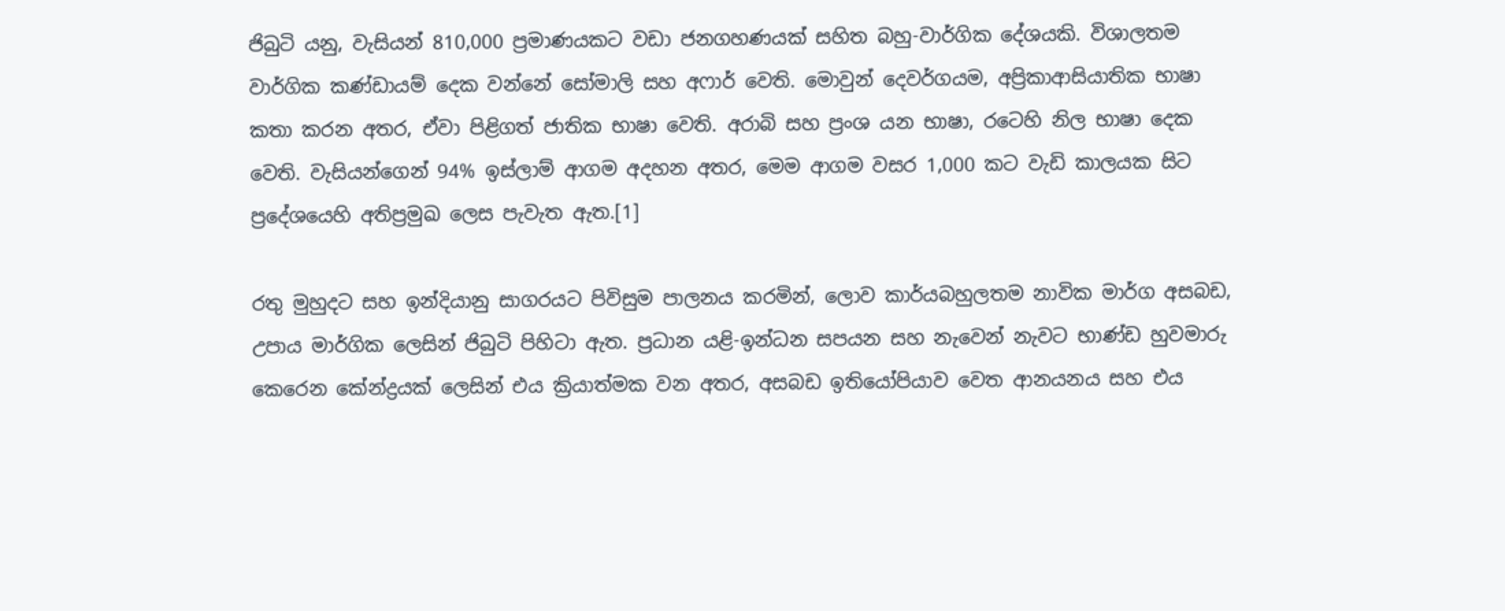ජිබුටි යනු, වැසියන් 810,000 ප්‍රමාණයකට වඩා ජනගහණයක් සහිත බහු-වාර්ගික දේශයකි. විශාලතම වාර්ගික කණ්ඩායම් දෙක වන්නේ සෝමාලි සහ අෆාර් වෙති. මොවුන් දෙවර්ගයම, අප්‍රිකාආසියාතික භාෂා කතා කරන අතර, ඒවා පිළිගත් ජාතික භාෂා වෙති. අරාබි සහ ප්‍රංශ යන භාෂා, රටෙහි නිල භාෂා දෙක වෙති. වැසියන්ගෙන් 94% ඉස්ලාම් ආගම අදහන අතර, මෙම ආගම වසර 1,000 කට වැඩි කාලයක සිට ප්‍රදේශයෙහි අතිප්‍රමුඛ ලෙස පැවැත ඇත.[1]

රතු මුහුදට සහ ඉන්දියානු සාගරයට පිවිසුම පාලනය කරමින්, ලොව කාර්යබහුලතම නාවික මාර්ග අසබඩ, උපාය මාර්ගික ලෙසින් ජිබුටි පිහිටා ඇත. ප්‍රධාන යළි-ඉන්ධන සපයන සහ නැවෙන් නැවට භාණ්ඩ හුවමාරු කෙරෙන කේන්ද්‍රයක් ලෙසින් එය ක්‍රියාත්මක වන අතර, අසබඩ ඉතියෝපියාව වෙත ආනයනය සහ එය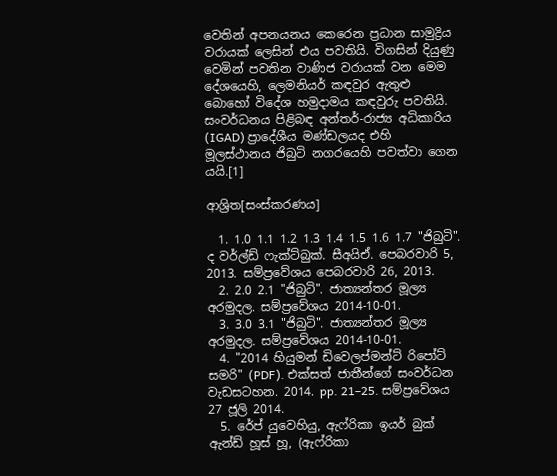වෙතින් අපනයනය කෙරෙන ප්‍රධාන සාමුද්‍රිය වරායක් ලෙසින් එය පවතියි. විගසින් දියුණු වෙමින් පවතින වාණිජ වරායක් වන මෙම දේශයෙහි, ලෙමනියර් කඳවුර ඇතුළු බොහෝ විදේශ හමුදාමය කඳවුරු පවතියි. සංවර්ධනය පිළිබඳ අන්තර්-රාජ්‍ය අධිකාරිය (IGAD) ප්‍රාදේශීය මණ්ඩලයද එහි මූලස්ථානය ජිබුටි නගරයෙහි පවත්වා ගෙන යයි.[1]

ආශ්‍රිත[සංස්කරණය]

  1. 1.0 1.1 1.2 1.3 1.4 1.5 1.6 1.7 "ජිබුටි". ද වර්ල්ඩ් ෆැක්ට්බුක්. සීඅයිඒ. පෙබරවාරි 5, 2013. සම්ප්‍රවේශය පෙබරවාරි 26, 2013.
  2. 2.0 2.1 "ජිබුටි". ජාත්‍යන්තර මූල්‍ය අරමුදල. සම්ප්‍රවේශය 2014-10-01.
  3. 3.0 3.1 "ජිබුටි". ජාත්‍යන්තර මූල්‍ය අරමුදල. සම්ප්‍රවේශය 2014-10-01.
  4. "2014 හියුමන් ඩිවෙලප්මන්ට් රිපෝට් සමරි" (PDF). එක්සත් ජාතීන්ගේ සංවර්ධන වැඩසටහන. 2014. pp. 21–25. සම්ප්‍රවේශය 27 ජූලි 2014.
  5. රේප් යුවෙහියු, ඇෆ්රිකා ඉයර් බුක් ඇන්ඩ් හූස් හූ, (ඇෆ්රිකා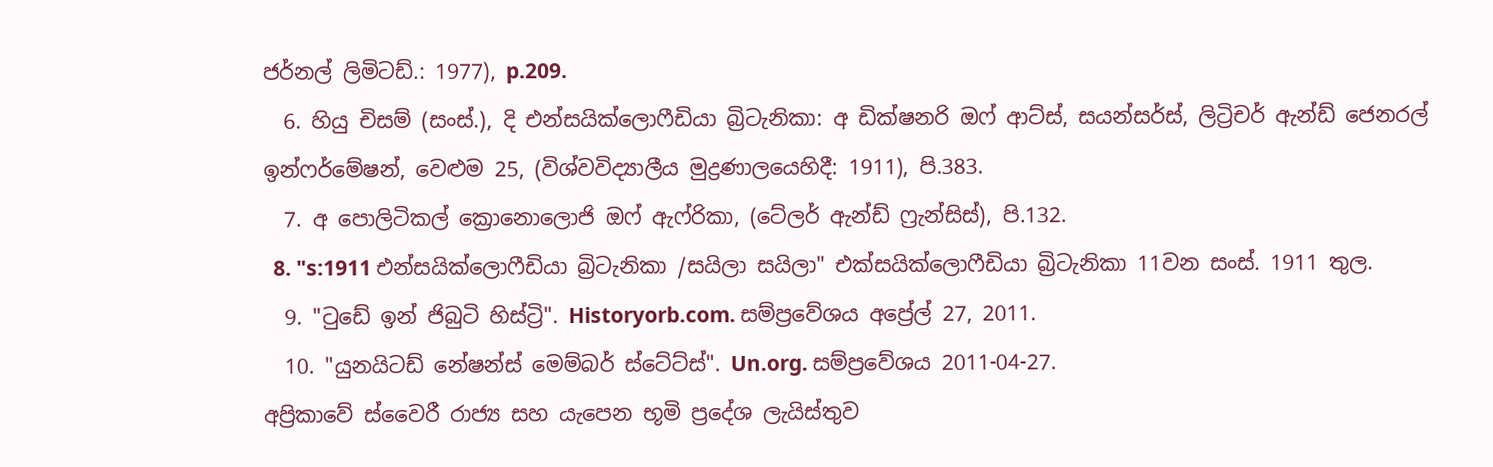ජර්නල් ලිමිටඩ්.: 1977), p.209.
  6. හියු චිසම් (සංස්.), දි එන්සයික්ලොෆීඩියා බ්‍රිටැනිකා: අ ඩික්ෂනරි ඔෆ් ආට්ස්, සයන්සර්ස්, ලිට්‍රිචර් ඇන්ඩ් ජෙනරල් ඉන්ෆර්මේෂන්, වෙළුම 25, (විශ්වවිද්‍යාලීය මුද්‍රණාලයෙහිදී: 1911), පි.383.
  7. අ පොලිටිකල් ක්‍රොනොලොජි ඔෆ් ඇෆ්රිකා, (ටේලර් ඇන්ඩ් ෆ්‍රැන්සිස්), පි.132.
  8. "s:1911 එන්සයික්ලොෆීඩියා බ්‍රිටැනිකා /සයිලා සයිලා" එක්සයික්ලොෆීඩියා බ්‍රිටැනිකා 11වන සංස්. 1911 තුල.
  9. "ටුඩේ ඉන් ජිබුටි හිස්ට්‍රි". Historyorb.com. සම්ප්‍රවේශය අප්‍රේල් 27, 2011.
  10. "යුනයිටඩ් නේෂන්ස් මෙම්බර් ස්ටේට්ස්". Un.org. සම්ප්‍රවේශය 2011-04-27.
අප්‍රිකාවේ ස්වෛරී රාජ්‍ය සහ යැපෙන භූමි ප්‍රදේශ ලැයිස්තුව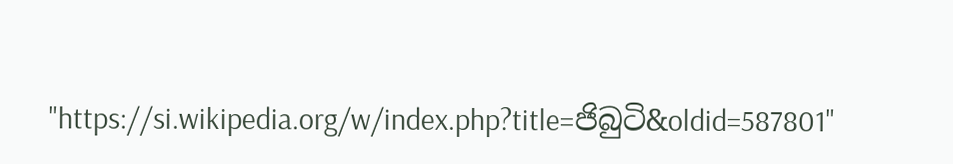"https://si.wikipedia.org/w/index.php?title=ජිබුටි&oldid=587801"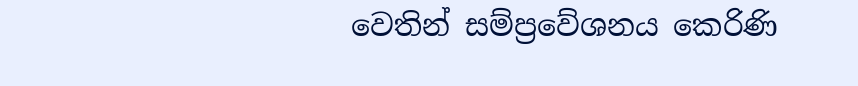වෙතින් සම්ප්‍රවේශනය කෙරිණි